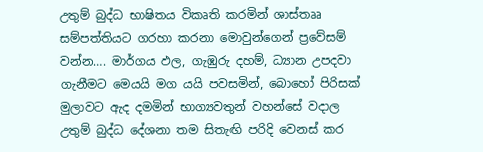උතුම් බුද්ධ භාෂිතය විකෘති කරමින් ශාස්තෲ සම්පත්තියට ගරහා කරනා මොවුන්ගෙන් ප්‍රවේසම් වන්න…. මාර්ගය ඵල, ගැඹුරු දහම්, ධ්‍යාන උපදවා ගැනීමට මෙයයි මග යයි පවසමින්, බොහෝ පිරිසක් මුලාවට ඇද දමමින් භාග්‍යවතුන් වහන්සේ වදාල උතුම් බුද්ධ දේශනා තම සිතැඟි පරිදි වෙනස් කර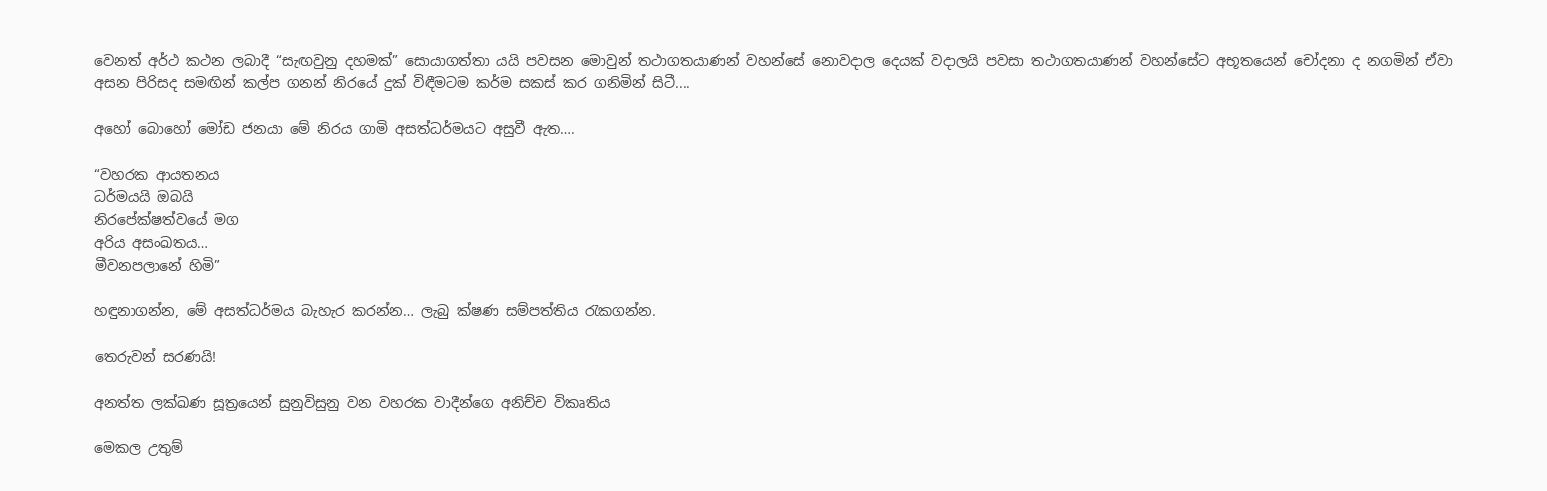වෙනත් අර්ථ කථන ලබාදී “සැඟවුනු දහමක්” සොයාගත්තා යයි පවසන මොවුන් තථාගතයාණන් වහන්සේ නොවදාල දෙයක් වදාලයි පවසා තථාගතයාණන් වහන්සේට අභූතයෙන් චෝදනා ද නගමින් ඒවා අසන පිරිසද සමඟින් කල්ප ගනන් නිරයේ දුක් විඳීමටම කර්ම සකස් කර ගනිමින් සිටී....

අහෝ බොහෝ මෝඩ ජනයා මේ නිරය ගාමි අසත්ධර්මයට අසුවී ඇත….

“වහරක ආයතනය
ධර්මයයි ඔබයි
නිරපේක්ෂත්වයේ මග
අරිය අසංඛතය…
මීවනපලානේ හිමි”

හඳුනාගන්න, මේ අසත්ධර්මය බැහැර කරන්න… ලැබු ක්ෂණ සම්පත්තිය රැකගන්න.

තෙරුවන් සරණයි!

අනත්ත ලක්ඛණ සූත්‍රයෙන් සුනුවිසුනු වන වහරක වාදීන්ගෙ අනිච්ච විකෘතිය

මෙකල උතුම්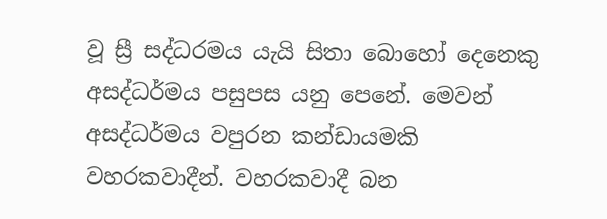වූ ස්‍රී සද්ධරමය යැයි සිතා බොහෝ දෙනෙකු අසද්ධර්මය පසුපස යනු පෙනේ. මෙවන් අසද්ධර්මය වපුරන කන්ඩායමකි වහරකවාදීන්. වහරකවාදී බන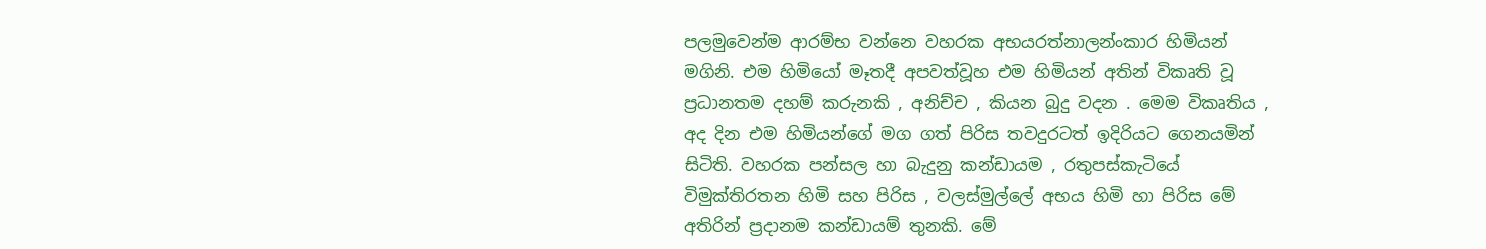පලමුවෙන්ම ආරම්භ වන්නෙ වහරක අභයරත්නාලන්ංකාර හිමියන් මගිනි. එම හිමියෝ මෑතදී අපවත්වූහ එම හිමියන් අතින් විකෘති වූ ප්‍රධානතම දහම් කරුනකි , අනිච්ච , කියන බුදු වදන . මෙම විකෘතිය , අද දින එම හිමියන්ගේ මග ගත් පිරිස තවදුරටත් ඉදිරියට ගෙනයමින් සිටිති. වහරක පන්සල හා බැදුනු කන්ඩායම , රතුපස්කැටියේ විමුක්තිරතන හිමි සහ පිරිස , වලස්මුල්ලේ අභය හිමි හා පිරිස මේ අතිරින් ප්‍රදානම කන්ඩායම් තුනකි. මේ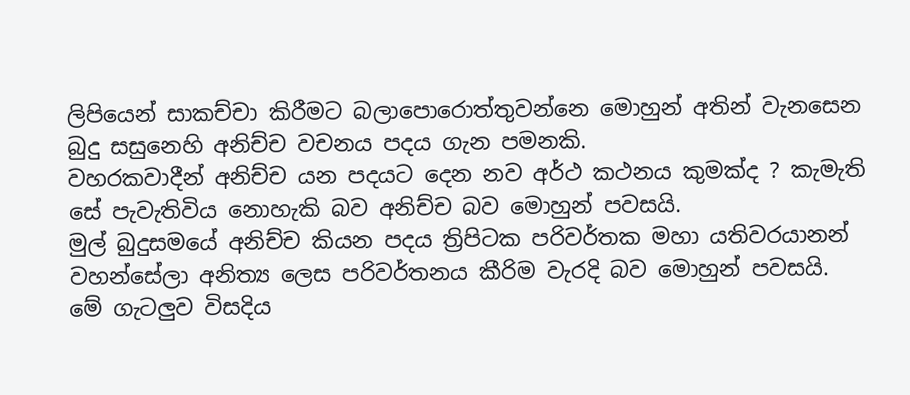ලිපියෙන් සාකච්චා කිරීමට බලාපොරොත්තුවන්නෙ මොහුන් අතින් වැනසෙන බුදු සසුනෙහි අනිච්ච වචනය පදය ගැන පමනකි.
වහරකවාදීන් අනිච්ච යන පදයට දෙන නව අර්ථ කථනය කුමක්ද ? කැමැති සේ පැවැතිවිය නොහැකි බව අනිච්ච බව මොහුන් පවසයි.
මුල් බුදුසමයේ අනිච්ච කියන පදය ත්‍රිපිටක පරිවර්තක මහා යතිවරයානන් වහන්සේලා අනිත්‍ය ලෙස පරිවර්තනය කීරිම වැරදි බව මොහුන් පවසයි.
මේ ගැටලුව විසදිය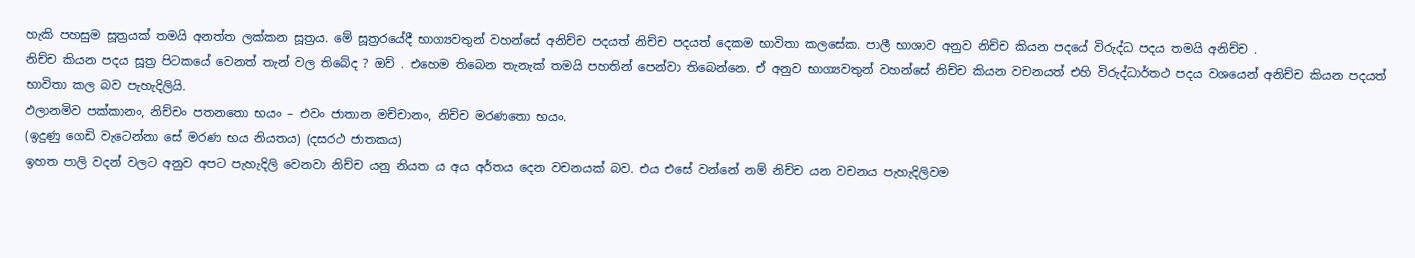හැකි පහසුම සූත්‍රයක් තමයි අනත්ත ලක්කන සූත්‍රය. මේ සූත්‍රරයේදී භාග්‍යවතුන් වහන්සේ අනිච්ච පදයත් නිච්ච පදයත් දෙකම භාවිතා කලසේක. පාලී භාශාව අනුව නිච්ච කියන පදයේ විරුද්ධ පදය තමයි අනිච්ච .
නිච්ච කියන පදය සූත්‍ර පිටකයේ වෙනත් තැන් වල තිබේද ? ඔව් . එහෙම තිබෙන තැනැක් තමයි පහතින් පෙන්වා තිබෙන්නෙ. ඒ අනුව භාග්‍යවතුන් වහන්සේ නිච්ච කියන වචනයත් එහි විරුද්ධාර්තථ පදය වශයෙන් අනිච්ච කියන පදයත් භාවිතා කල බව පැහැදිලියි.
ඵලානමිව පක්‌කානං, නිච්‌චං පතනතො භයං – එවං ජාතාන මච්‌චානං, නිච්‌ච මරණතො භයං.
(ඉදුණු ගෙඩි වැටෙන්නා සේ මරණ භය නියතය) (දසරථ ජාතකය)
ඉහත පාලි වදන් වලට අනුව අපට පැහැදිලි වෙනවා නිච්ච යනු නියත ය අය අර්තය දෙන වචනයක් බව. එය එසේ වන්නේ නම් නිච්ච යන වචනය පැහැදිලිවම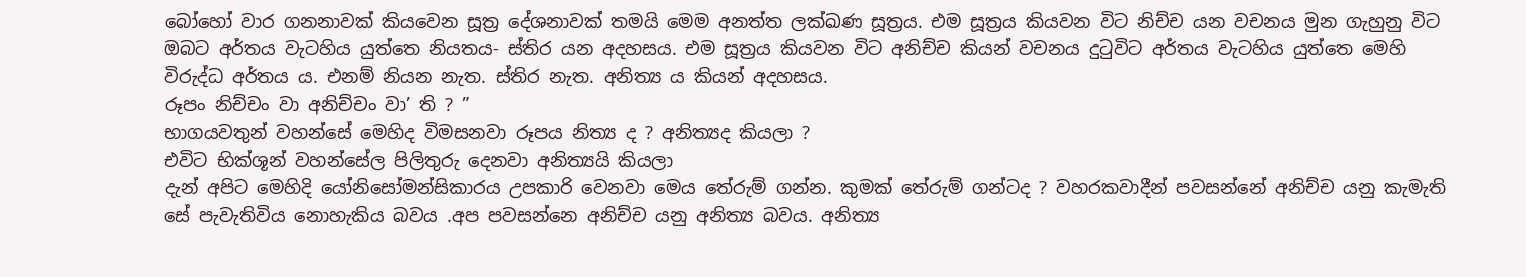බෝහෝ වාර ගනනාවක් කියවෙන සූත්‍ර දේශනාවක් තමයි මෙම අනත්ත ලක්ඛණ සූත්‍රය. එම සූත්‍රය කියවන විට නිච්ච යන වචනය මුන ගැහුනු විට ඔබට අර්තය වැටහිය යුත්තෙ නියතය- ස්තිර යන අදහසය. එම සූත්‍රය කියවන විට අනිච්ච කියන් වචනය දුටුවිට අර්තය වැටහිය යුත්තෙ මෙහි විරුද්ධ අර්තය ය. එනම් නියන නැත. ස්තිර නැත. අනිත්‍ය ය කියන් අදහසය.
රූපං නිච්චං වා අනිච්චං වා’ ති ? ”
භාගයවතුන් වහන්සේ මෙහිද විමසනවා රූපය නිත්‍ය ද ? අනිත්‍යද කියලා ?
එවිට භික්ශූන් වහන්සේල පිලිතුරු දෙනවා අනිත්‍යයි කියලා
දැන් අපිට මෙහිදි යෝනිසෝමන්සිකාරය උපකාරි වෙනවා මෙය තේරුම් ගන්න. කුමක් තේරුම් ගන්ටද ? වහරකවාදීන් පවසන්නේ අනිච්ච යනු කැමැති සේ පැවැතිවිය නොහැකිය බවය .අප පවසන්නෙ අනිච්ච යනු අනිත්‍ය බවය. අනිත්‍ය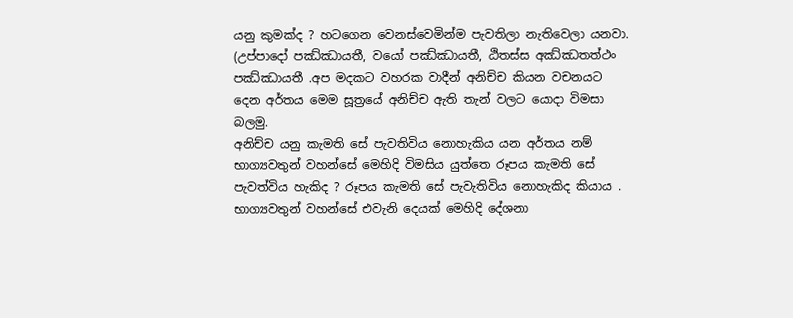යනු කුමක්ද ? හටගෙන වෙනස්වෙමින්ම පැවතිලා නැතිවෙලා යනවා. (උප්පාදෝ පඣ්ඣායතී, වයෝ පඣ්ඣායතී, ඨිතස්ස අඣ්ඣතත්ථං පඣ්ඣායතී .අප මදකට වහරක වාදීන් අනිච්ච කියන වචනයට දෙන අර්තය මෙම සූත්‍රයේ අනිච්ච ඇති තැන් වලට යොදා විමසා බලමු.
අනිච්ච යනු කැමති සේ පැවතිවිය නොහැකිය යන අර්තය නම් භාග්‍යවතුන් වහන්සේ මෙහිදි විමසිය යුත්තෙ රූපය කැමති සේ පැවත්විය හැකිද ? රූපය කැමති සේ පැවැතිවිය නොහැකිද කියාය . භාග්‍යවතුන් වහන්සේ එවැනි දෙයක් මෙහිදි දේශනා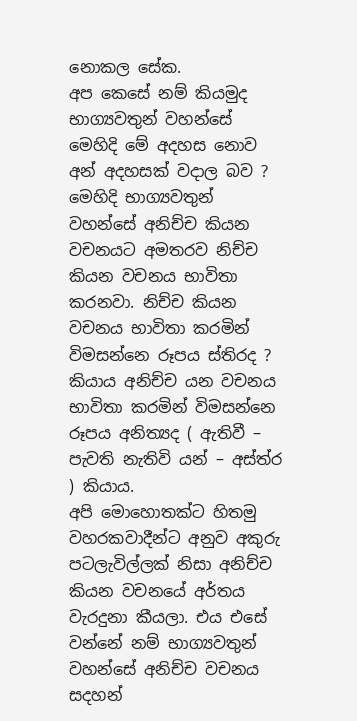නොකල සේක.
අප කෙසේ නම් කියමුද භාග්‍යවතුන් වහන්සේ මෙහිදි මේ අදහස නොව අන් අදහසක් වදාල බව ? මෙහිදි භාග්‍යවතුන් වහන්සේ අනිච්ච කියන වචනයට අමතරව නිච්ච කියන වචනය භාවිතා කරනවා. නිච්ච කියන වචනය භාවිතා කරමින් විමසන්නෙ රූපය ස්තිරද ? කියාය අනිච්ච යන වචනය භාවිතා කරමින් විමසන්නෙ රූපය අනිත්‍යද ( ඇතිවී – පැවති නැතිවි යන් – අස්ත්ර ) කියාය.
අපි මොහොතක්ට හිතමු වහරකවාදීන්ට අනුව අකුරු පටලැවිල්ලක් නිසා අනිච්ච කියන වචනයේ අර්තය වැරදුනා කීයලා. එය එසේ වන්නේ නම් භාග්‍යවතුන් වහන්සේ අනිච්ච වචනය සදහන්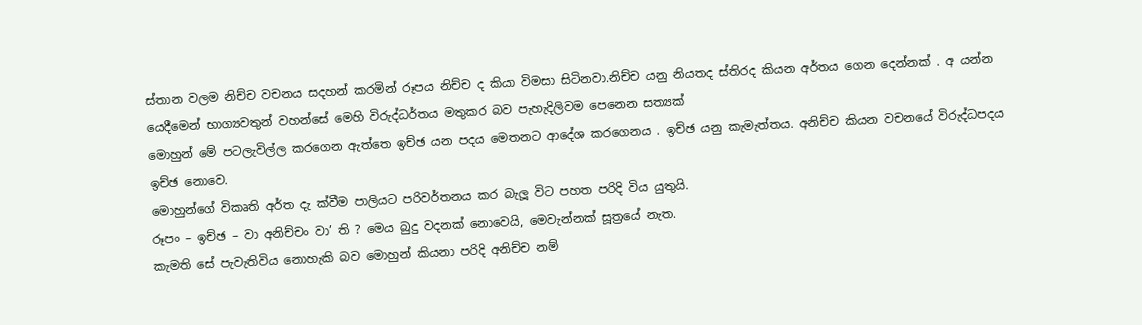ස්තාන වලම නිච්ච වචනය සදහන් කරමින් රූපය නිච්ච ද කියා විමසා සිටිනවා.නිච්ච යනු නියතද ස්තිරද කියන අර්තය ගෙන දෙන්නක් . අ යන්න යෙදීමෙන් භාග්‍යවතුන් වහන්සේ මෙහි විරුද්ධර්තය මතුකර බව පැහැදිලිවම පෙනෙන සත්‍යක්
මොහුන් මේ පටලැවිල්ල කරගෙන ඇත්තෙ ඉච්ඡ යන පදය මෙතනට ආදේශ කරගෙනය . ඉච්ඡ යනු කැමැත්තය. අනිච්ච කියන වචනයේ විරුද්ධපදය ඉච්ඡ නොවෙ.
මොහුන්ගේ විකෘති අර්ත දැ ක්වීම පාලියට පරිවර්තනය කර බැලූ විට පහත පරිදි විය යුතුයි.
රූපං – ඉච්ඡ – වා අනිච්චං වා’ ති ? මෙය බුදු වදනක් නොවෙයි, මෙවැන්නක් සූත්‍රයේ නැත.
කැමති සේ පැවැතිවිය නොහැකි බව මොහුන් කියනා පරිදි අනිච්ච නම්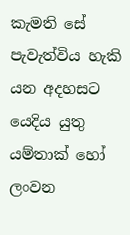කැමති සේ පැවැත්විය හැකි යන අදහසට යෙදිය යුතු යම්තාක් හෝ ලංවන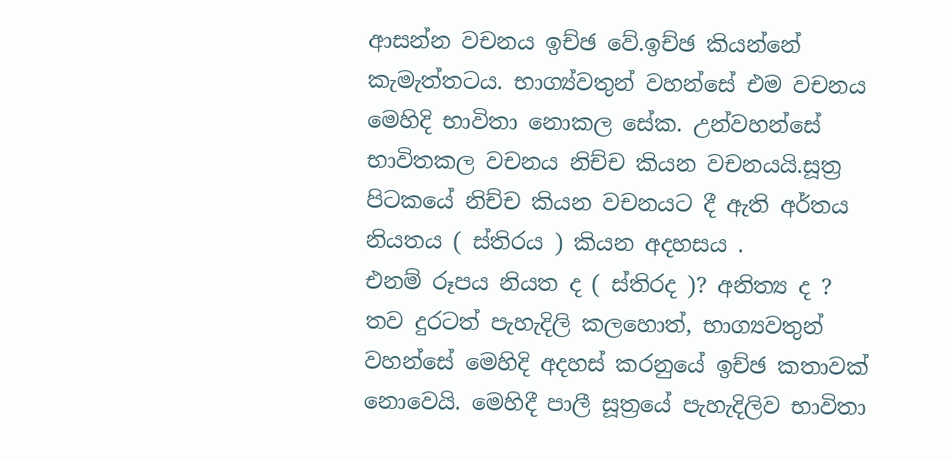ආසන්න වචනය ඉච්ඡ වේ.ඉච්ඡ කියන්නේ කැමැත්තටය. භාග්‍ය්වතුන් වහන්සේ එම වචනය මෙහිදි භාවිතා නොකල සේක. උන්වහන්සේ භාවිතකල වචනය නිච්ච කියන වචනයයි.සූත්‍ර පිටකයේ නිච්ච කියන වචනයට දී ඇති අර්තය නියතය ( ස්තිරය ) කියන අදහසය .
එනම් රූපය නියත ද ( ස්තිරද )? අනිත්‍ය ද ?
තව දුරටත් පැහැදිලි කලහොත්, භාග්‍යවතුන් වහන්සේ මෙහිදි අදහස් කරනුයේ ඉච්ඡ කතාවක් නොවෙයි. මෙහිදී පාලී සූත්‍රයේ පැහැදිලිව භාවිතා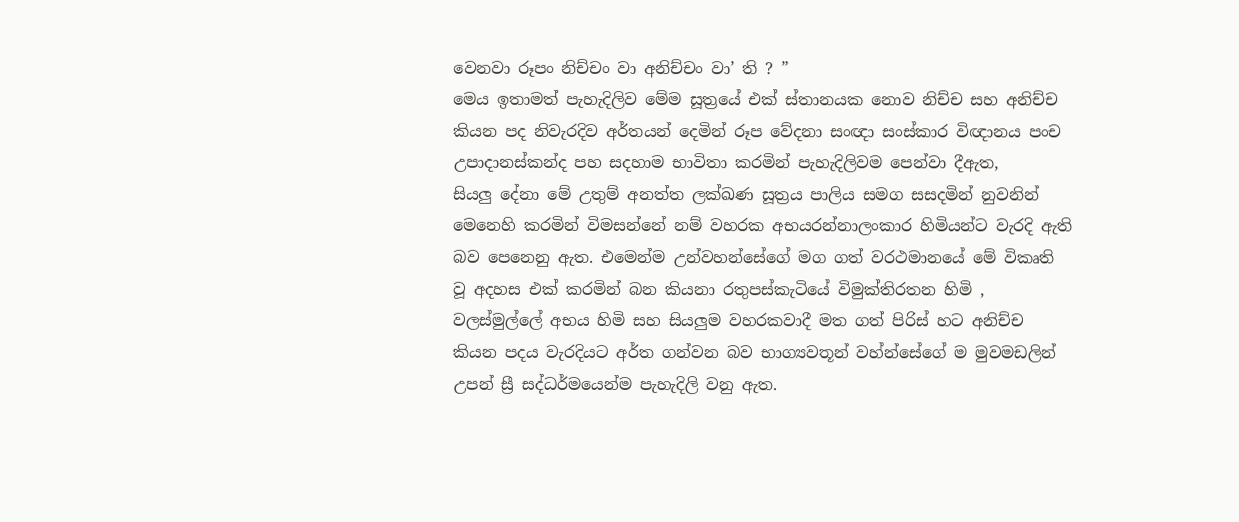වෙනවා රූපං නිච්චං වා අනිච්චං වා’ ති ? ”
මෙය ඉතාමත් පැහැදිලිව මේම සූත්‍රයේ එක් ස්තානයක නොව නිච්ච සහ අනිච්ච කියන පද නිවැරදිව අර්තයන් දෙමින් රූප වේදනා සංඥා සංස්කාර විඥානය පංච උපාදානස්කන්ද පහ සදහාම භාවිතා කරමින් පැහැදිලිවම පෙන්වා දීඇත,
සියලු දේනා මේ උතුම් අනත්ත ලක්ඛණ සූත්‍රය පාලිය සමග සසදමින් නුවනින් මෙනෙහි කරමින් විමසන්නේ නම් වහරක අභයරන්නාලංකාර හිමියන්ට වැරදි ඇති බව පෙනෙනු ඇත. එමෙන්ම උන්වහන්සේගේ මග ගත් වරථමානයේ මේ විකෘති වූ අදහස එක් කරමින් බන කියනා රතුපස්කැටියේ විමුක්තිරතන හිමි , වලස්මුල්ලේ අභය හිමි සහ සියලුම වහරකවාදී මත ගත් පිරිස් හට අනිච්ච කියන පදය වැරදියට අර්ත ගන්වන බව භාග්‍යවතූන් වහ්න්සේගේ ම මුවමඩලින් උපන් ස්‍රී සද්ධර්මයෙන්ම පැහැදිලි වනු ඇත.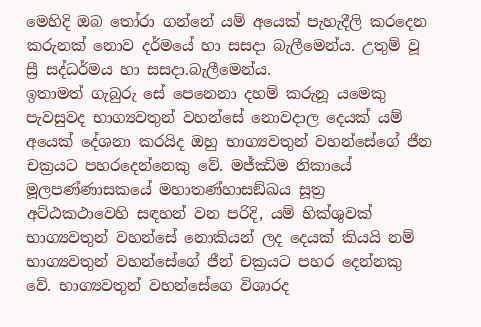මෙහිදි ඔබ තෝරා ගන්නේ යම් අයෙක් පැහැදීලි කරදෙන කරුනක් නොව දර්මයේ හා සසදා බැලීමෙන්ය. උතුම් වූ ස්‍රී සද්ධර්මය හා සසදා.බැලීමෙන්ය.
ඉතාමත් ගැබුරු සේ පෙනෙනා දහම් කරුනූ යමෙකු පැවසුවද භාග්‍යවතුන් වහන්සේ නොවදාල දෙයක් යම් අයෙක් දේශනා කරයිද ඔහු භාග්‍යවතුන් වහන්සේගේ ජීන චක්‍රයට පහරදෙන්නෙකු වේ. මජ්ඣිම නිකායේ මූලපණ්ණාසකයේ මහාතණ්හාසඞ්ඛය සූත්‍ර අට්ඨකථාවෙහි සඳහන් වන පරිදි, යම් භික්ශුවක් භාග්‍යවතුන් වහන්සේ නොකියන් ලද දෙයක් කියයි නම් භාග්‍යවතුන් වහන්සේගේ ජීන් චක්‍රයට පහර දෙන්නකු වේ. භාග්‍යවතුන් වහන්සේගෙ විශාරද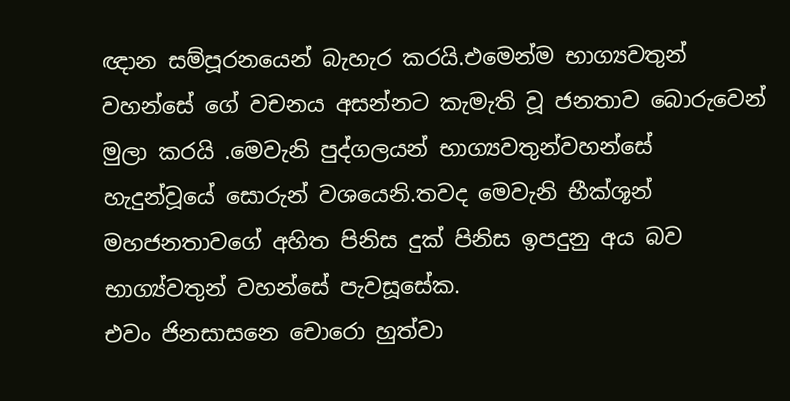ඥාන සම්පූරනයෙන් බැහැර කරයි.එමෙන්ම භාග්‍යවතුන් වහන්සේ ගේ වචනය අසන්නට කැමැති වූ ජනතාව බොරුවෙන් මුලා කරයි .මෙවැනි පුද්ගලයන් භාග්‍යවතුන්වහන්සේ හැදුන්වූයේ සොරුන් වශයෙනි.තවද මෙවැනි භීක්ශූන් මහජනතාවගේ අහිත පිනිස දුක් පිනිස ඉපදුනු අය බව භාග්‍ය්වතුන් වහන්සේ පැවසූසේක.
එවං ජිනසාසනෙ චොරො හුත්‌වා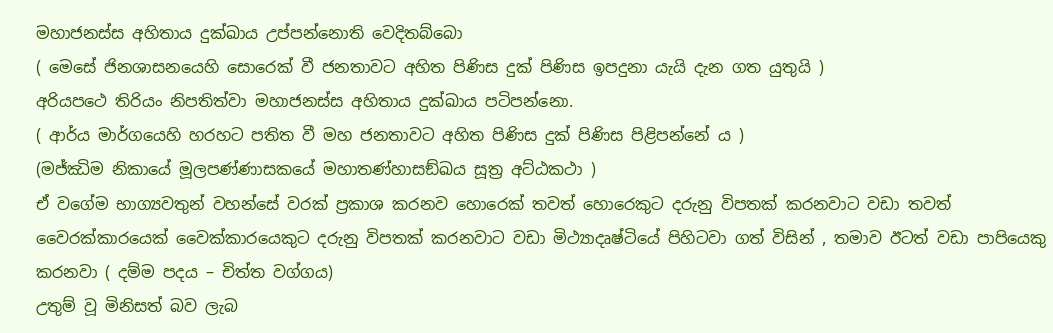මහාජනස්‌ස අහිතාය දුක්‌ඛාය උප්‌පන්‌නොති වෙදිතබ්‌බො
( මෙසේ ජිනශාසනයෙහි සොරෙක් වී ජනතාවට අහිත පිණිස දුක් පිණිස ඉපදුනා යැයි දැන ගත යුතුයි )
අරියපථෙ තිරියං නිපතිත්‌වා මහාජනස්‌ස අහිතාය දුක්‌ඛාය පටිපන්‌නො.
( ආර්ය මාර්ගයෙහි හරහට පතිත වී මහ ජනතාවට අහිත පිණිස දුක් පිණිස පිළිපන්නේ ය )
(මජ්ඣිම නිකායේ මූලපණ්ණාසකයේ මහාතණ්හාසඞ්ඛය සූත්‍ර අට්ඨකථා )
ඒ වගේම භාග්‍යවතුන් වහන්සේ වරක් ප්‍රකාශ කරනව හොරෙක් තවත් හොරෙකුට දරුනු විපතක් කරනවාට වඩා තවත් වෛරක්කාරයෙක් වෛක්කාරයෙකුට දරුනු විපතක් කරනවාට වඩා මිථ්‍යාදෘෂ්ටියේ පිහිටවා ගත් විසින් , තමාව ඊටත් වඩා පාපියෙකු කරනවා ( දම්ම පදය – චිත්ත වග්ගය)
උතුම් වූ මිනිසත් බව ලැබ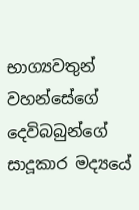භාග්‍යවතුන් වහන්සේගේ දෙවිබබුන්ගේ සාදූකාර මද්‍යයේ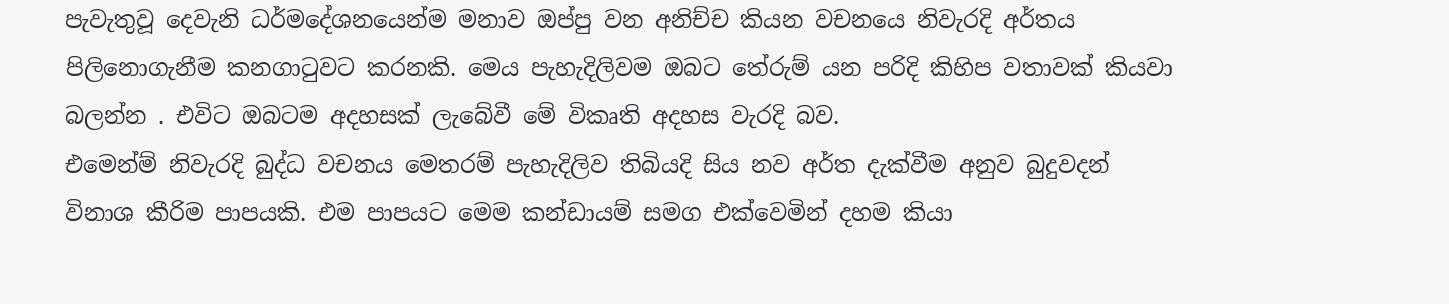පැවැතුවූ දෙවැනි ධර්මදේශනයෙන්ම මනාව ඔප්පු වන අනිච්ච කියන වචනයෙ නිවැරදි අර්තය පිලිනොගැනීම කනගාටුවට කරනකි. මෙය පැහැදිලිවම ඔබට තේරුම් යන පරිදි කිහිප වතාවක් කියවා බලන්න . එවිට ඔබටම අදහසක් ලැබේවී මේ විකෘති අදහස වැරදි බව.
එමෙන්ම් නිවැරදි බුද්ධ වචනය මෙතරම් පැහැදිලිව තිබියදි සිය නව අර්ත දැක්වීම අනුව බුදුවදන් විනාශ කීරිම පාපයකි. එම පාපයට මෙම කන්ඩායම් සමග එක්වෙමින් දහම කියා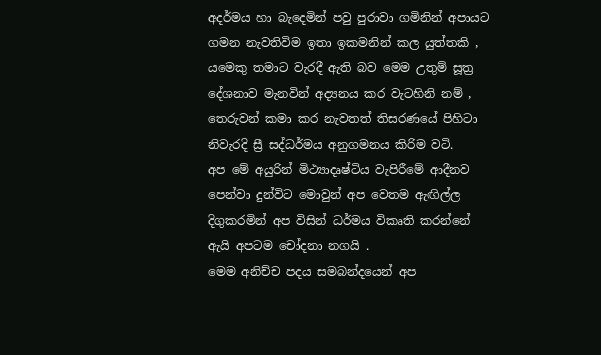අදර්මය හා බැදෙමින් පවු පුරාවා ගමිනින් අපායට ගමන නැවතිවිම ඉතා ඉකමනින් කල යුත්තකි , යමෙකු තමාට වැරදී ඇති බව මෙම උතුම් සූත්‍ර දේශනාව මැනවින් අද්‍යනය කර වැටහිනි නම් , තෙරුවන් කමා කර නැවතත් තිසරණයේ පිහිටා නිවැරදි ස්‍රී සද්ධර්මය අනුගමනය කිරිම වටි.
අප මේ අයුරින් මිථ්‍යාදෘෂ්ටිය වැපිරීමේ ආදීනව පෙන්වා දුන්විට මොවුන් අප වෙතම ඇඟිල්ල දිගුකරමින් අප විසින් ධර්මය විකෘති කරන්නේ ඇයි අපටම චෝදනා නගයි .
මෙම අනිච්ච පදය සමබන්දයෙන් අප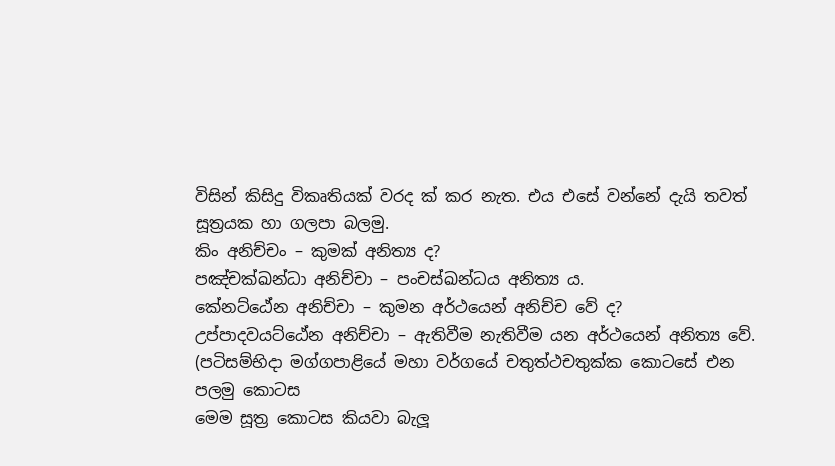විසින් කිසිදු විකෘතියක් වරද ක් කර නැත. එය එසේ වන්නේ දැයි තවත් සූත්‍රයක හා ගලපා බලමු.
කිං අනිච්චං – කුමක් අනිත්‍ය ද?
පඤ්චක්ඛන්ධා අනිච්චා – පංචස්ඛන්ධය අනිත්‍ය ය.
කේනට්ඨේන අනිච්චා – කුමන අර්ථයෙන් අනිච්ච වේ ද?
උප්පාදවයට්ඨේන අනිච්චා – ඇතිවීම නැතිවීම යන අර්ථයෙන් අනිත්‍ය වේ.
(පටිසම්භිදා මග්ගපාළියේ මහා වර්ගයේ චතුත්ථචතුක්ක කොටසේ එන පලමු කොටස
මෙම සූත්‍ර කොටස කියවා බැලූ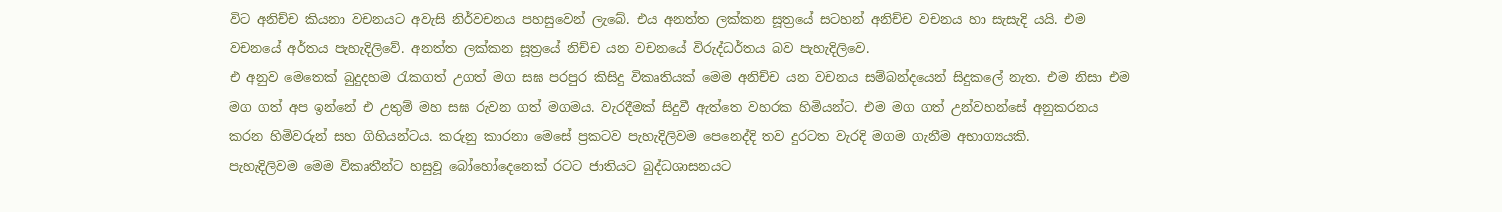විට අනිච්ච කියනා වචනයට අවැසි නිර්වචනය පහසුවෙන් ලැබේ. එය අනත්ත ලක්කන සූත්‍රයේ සටහන් අනිච්ච වචනය හා සැසැදි යයි. එම වචනයේ අර්තය පැහැදිලිවේ. අනත්ත ලක්කන සූත්‍රයේ නිච්ච යන වචනයේ විරුද්ධර්තය බව පැහැදිලිවෙ.
එ අනුව මෙතෙක් බුදුදහම රැකගත් උගත් මග සඝ පරපුර කිසිදු විකෘතියක් මෙම අනිච්ච යන වචනය සම්බන්දයෙන් සිදුකලේ නැත. එම නිසා එම මග ගත් අප ඉන්නේ එ උතුම් මහ සඝ රුවන ගත් මගමය. වැරදීමක් සිදුවී ඇත්තෙ වහරක හිමියන්ට. එම මග ගත් උන්වහන්සේ අනුකරනය කරන හිමිවරුන් සහ ගිහියන්ටය. කරුනු කාරනා මෙසේ ප්‍රකටව පැහැදිලිවම පෙනෙද්දි තව දුරටත වැරදි මගම ගැනීම අභාග්‍යයකි.
පැහැදිලිවම මෙම විකෘතීන්ට හසුවූ බෝහෝදෙනෙක් රටට ජාතියට බුද්ධශාසනයට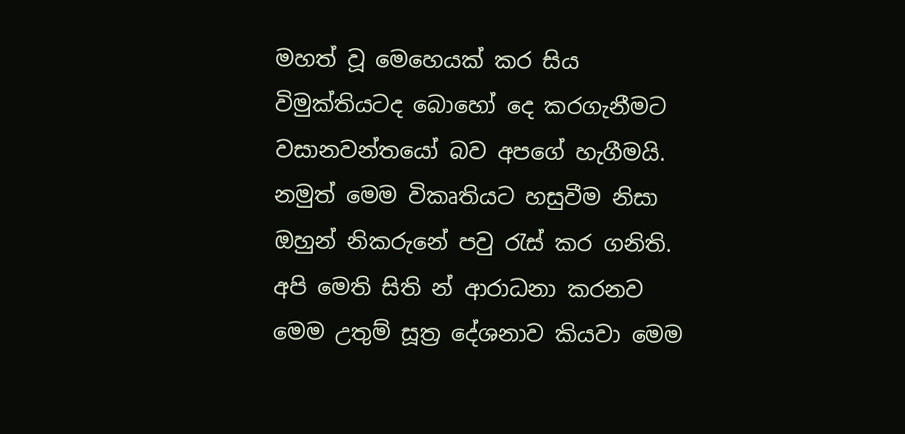මහත් වූ මෙහෙයක් කර සිය විමුක්තියටද බොහෝ දෙ කරගැනීමට වසානවන්තයෝ බව අපගේ හැගීමයි. නමුත් මෙම විකෘතියට හසුවීම නිසා ඔහුන් නිකරුනේ පවු රැස් කර ගනිති. අපි මෙති සිති න් ආරාධනා කරනව මෙම උතුම් සූත්‍ර දේශනාව කියවා මෙම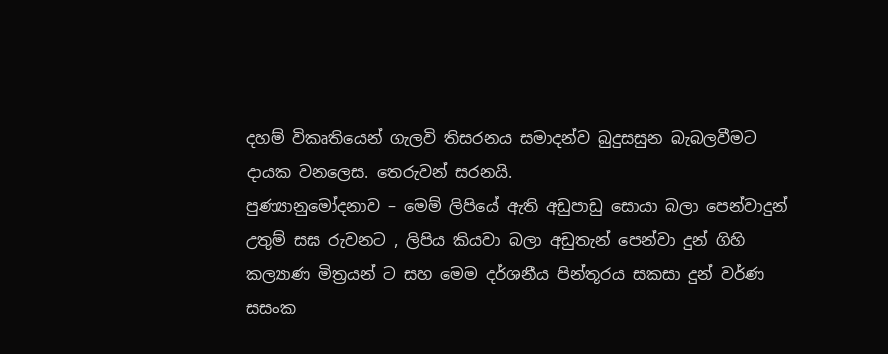දහම් විකෘතියෙන් ගැලවි තිසරනය සමාදන්ව බුදුසසුන බැබලවීමට දායක වනලෙස. තෙරුවන් සරනයි.
පුණ්‍යානුමෝදනාව – මෙම් ලිපියේ ඇති අඩුපාඩු සොයා බලා පෙන්වාදුන් උතුම් සඝ රුවනට , ලිපිය කියවා බලා අඩුතැන් පෙන්වා දුන් ගිහි කල්‍යාණ මිත්‍රයන් ට සහ මෙම දර්ශනීය පින්තූරය සකසා දුන් වර්ණ සසංක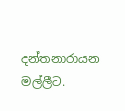දන්තනාරායන මල්ලීට.